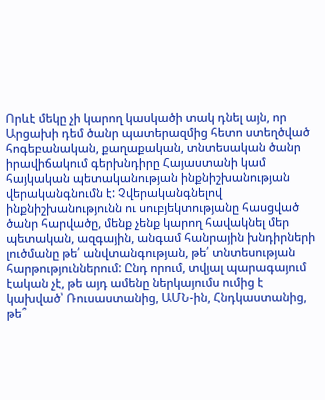Որևէ մեկը չի կարող կասկածի տակ դնել այն, որ Արցախի դեմ ծանր պատերազմից հետո ստեղծված հոգեբանական, քաղաքական, տնտեսական ծանր իրավիճակում գերխնդիրը Հայաստանի կամ հայկական պետականության ինքնիշխանության վերականգնումն է: Չվերականգնելով ինքնիշխանությունն ու սուբյեկտությանը հասցված ծանր հարվածը, մենք չենք կարող հավակնել մեր պետական, ազգային, անգամ հանրային խնդիրների լուծմանը թե՛ անվտանգության, թե՛ տնտեսության հարթություններում: Ընդ որում, տվյալ պարագայում էական չէ, թե այդ ամենը ներկայումս ումից է կախված՝ Ռուսաստանից, ԱՄՆ-ին, Հնդկաստանից, թե՞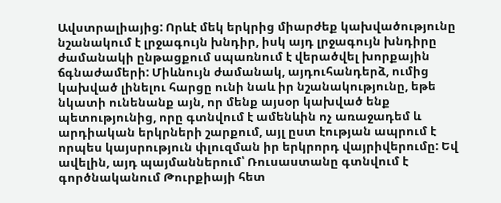Ավստրալիայից: Որևէ մեկ երկրից միարժեք կախվածությունը նշանակում է լրջագույն խնդիր, իսկ այդ լրջագույն խնդիրը ժամանակի ընթացքում սպառնում է վերածվել խորքային ճգնաժամերի: Միևնույն ժամանակ, այդուհանդերձ, ումից կախված լինելու հարցը ունի նաև իր նշանակությունը, եթե նկատի ունենանք այն, որ մենք այսօր կախված ենք պետությունից, որը գտնվում է ամենևին ոչ առաջադեմ և արդիական երկրների շարքում, այլ ըստ էության ապրում է որպես կայսրություն փլուզման իր երկրորդ վայրիվերումը: Եվ ավելին, այդ պայմաններում՝ Ռուսաստանը գտնվում է գործնականում Թուրքիայի հետ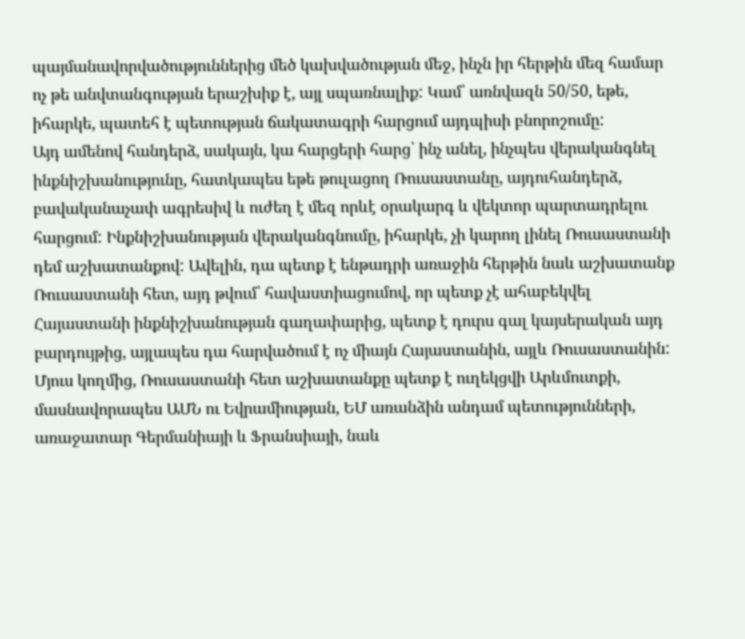պայմանավորվածություններից մեծ կախվածության մեջ, ինչն իր հերթին մեզ համար ոչ թե անվտանգության երաշխիք է, այլ սպառնալիք: Կամ՝ առնվազն 50/50, եթե, իհարկե, պատեհ է պետության ճակատագրի հարցում այդպիսի բնորոշումը:
Այդ ամենով հանդերձ, սակայն, կա հարցերի հարց՝ ինչ անել, ինչպես վերականգնել ինքնիշխանությունը, հատկապես եթե թուլացող Ռուսաստանը, այդուհանդերձ, բավականաչափ ագրեսիվ և ուժեղ է մեզ որևէ օրակարգ և վեկտոր պարտադրելու հարցում: Ինքնիշխանության վերականգնումը, իհարկե, չի կարող լինել Ռուսաստանի դեմ աշխատանքով: Ավելին, դա պետք է ենթադրի առաջին հերթին նաև աշխատանք Ռուսաստանի հետ, այդ թվում՝ հավաստիացումով, որ պետք չէ ահաբեկվել Հայաստանի ինքնիշխանության գաղափարից, պետք է դուրս գալ կայսերական այդ բարդույթից, այլապես դա հարվածում է ոչ միայն Հայաստանին, այլև Ռուսաստանին: Մյուս կողմից, Ռուսաստանի հետ աշխատանքը պետք է ուղեկցվի Արևմուտքի, մասնավորապես ԱՄՆ ու Եվրամիության, ԵՄ առանձին անդամ պետությունների, առաջատար Գերմանիայի և Ֆրանսիայի, նաև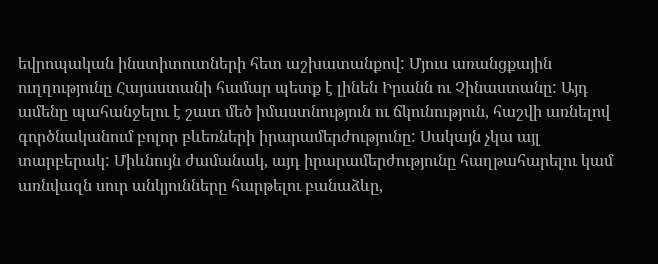եվրոպական ինստիտուտների հետ աշխատանքով: Մյուս առանցքային ուղղությունը Հայաստանի համար պետք է լինեն Իրանն ու Չինաստանը: Այդ ամենը պահանջելու է շատ մեծ իմաստնություն ու ճկունություն, հաշվի առնելով գործնականում բոլոր բևեռների իրարամերժությունը: Սակայն չկա այլ տարբերակ: Միևնույն ժամանակ, այդ իրարամերժությունը հաղթահարելու կամ առնվազն սուր անկյունները հարթելու բանաձևը,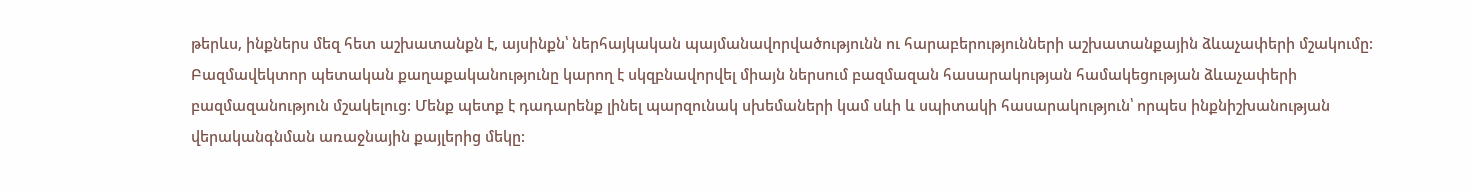թերևս, ինքներս մեզ հետ աշխատանքն է, այսինքն՝ ներհայկական պայմանավորվածությունն ու հարաբերությունների աշխատանքային ձևաչափերի մշակումը: Բազմավեկտոր պետական քաղաքականությունը կարող է սկզբնավորվել միայն ներսում բազմազան հասարակության համակեցության ձևաչափերի բազմազանություն մշակելուց: Մենք պետք է դադարենք լինել պարզունակ սխեմաների կամ սևի և սպիտակի հասարակություն՝ որպես ինքնիշխանության վերականգնման առաջնային քայլերից մեկը: